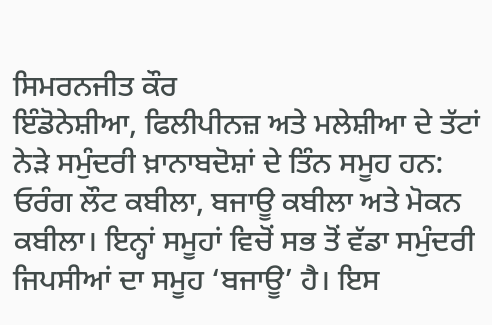ਸਿਮਰਨਜੀਤ ਕੌਰ
ਇੰਡੋਨੇਸ਼ੀਆ, ਫਿਲੀਪੀਨਜ਼ ਅਤੇ ਮਲੇਸ਼ੀਆ ਦੇ ਤੱਟਾਂ ਨੇੜੇ ਸਮੁੰਦਰੀ ਖ਼ਾਨਾਬਦੋਸ਼ਾਂ ਦੇ ਤਿੰਨ ਸਮੂਹ ਹਨ: ਓਰੰਗ ਲੌਟ ਕਬੀਲਾ, ਬਜਾਊ ਕਬੀਲਾ ਅਤੇ ਮੋਕਨ ਕਬੀਲਾ। ਇਨ੍ਹਾਂ ਸਮੂਹਾਂ ਵਿਚੋਂ ਸਭ ਤੋਂ ਵੱਡਾ ਸਮੁੰਦਰੀ ਜਿਪਸੀਆਂ ਦਾ ਸਮੂਹ ‘ਬਜਾਊ’ ਹੈ। ਇਸ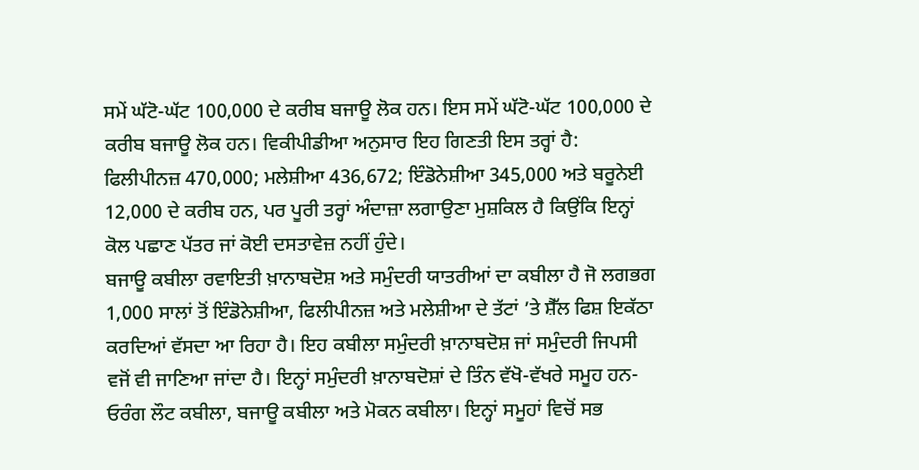ਸਮੇਂ ਘੱਟੋ-ਘੱਟ 100,000 ਦੇ ਕਰੀਬ ਬਜਾਊ ਲੋਕ ਹਨ। ਇਸ ਸਮੇਂ ਘੱਟੋ-ਘੱਟ 100,000 ਦੇ ਕਰੀਬ ਬਜਾਊ ਲੋਕ ਹਨ। ਵਿਕੀਪੀਡੀਆ ਅਨੁਸਾਰ ਇਹ ਗਿਣਤੀ ਇਸ ਤਰ੍ਹਾਂ ਹੈ: ਫਿਲੀਪੀਨਜ਼ 470,000; ਮਲੇਸ਼ੀਆ 436,672; ਇੰਡੋਨੇਸ਼ੀਆ 345,000 ਅਤੇ ਬਰੂਨੇਈ 12,000 ਦੇ ਕਰੀਬ ਹਨ, ਪਰ ਪੂਰੀ ਤਰ੍ਹਾਂ ਅੰਦਾਜ਼ਾ ਲਗਾਉਣਾ ਮੁਸ਼ਕਿਲ ਹੈ ਕਿਉਂਕਿ ਇਨ੍ਹਾਂ ਕੋਲ ਪਛਾਣ ਪੱਤਰ ਜਾਂ ਕੋਈ ਦਸਤਾਵੇਜ਼ ਨਹੀਂ ਹੁੰਦੇ।
ਬਜਾਊ ਕਬੀਲਾ ਰਵਾਇਤੀ ਖ਼ਾਨਾਬਦੋਸ਼ ਅਤੇ ਸਮੁੰਦਰੀ ਯਾਤਰੀਆਂ ਦਾ ਕਬੀਲਾ ਹੈ ਜੋ ਲਗਭਗ 1,000 ਸਾਲਾਂ ਤੋਂ ਇੰਡੋਨੇਸ਼ੀਆ, ਫਿਲੀਪੀਨਜ਼ ਅਤੇ ਮਲੇਸ਼ੀਆ ਦੇ ਤੱਟਾਂ ’ਤੇ ਸ਼ੈੱਲ ਫਿਸ਼ ਇਕੱਠਾ ਕਰਦਿਆਂ ਵੱਸਦਾ ਆ ਰਿਹਾ ਹੈ। ਇਹ ਕਬੀਲਾ ਸਮੁੰਦਰੀ ਖ਼ਾਨਾਬਦੋਸ਼ ਜਾਂ ਸਮੁੰਦਰੀ ਜਿਪਸੀ ਵਜੋਂ ਵੀ ਜਾਣਿਆ ਜਾਂਦਾ ਹੈ। ਇਨ੍ਹਾਂ ਸਮੁੰਦਰੀ ਖ਼ਾਨਾਬਦੋਸ਼ਾਂ ਦੇ ਤਿੰਨ ਵੱਖੋ-ਵੱਖਰੇ ਸਮੂਹ ਹਨ- ਓਰੰਗ ਲੌਟ ਕਬੀਲਾ, ਬਜਾਊ ਕਬੀਲਾ ਅਤੇ ਮੋਕਨ ਕਬੀਲਾ। ਇਨ੍ਹਾਂ ਸਮੂਹਾਂ ਵਿਚੋਂ ਸਭ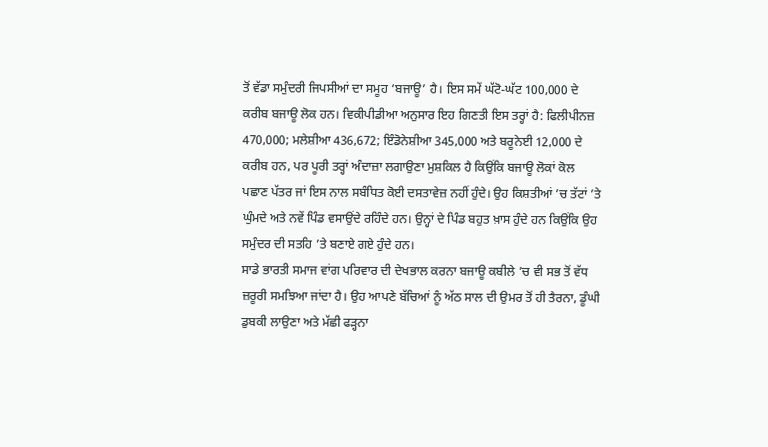ਤੋਂ ਵੱਡਾ ਸਮੁੰਦਰੀ ਜਿਪਸੀਆਂ ਦਾ ਸਮੂਹ ‘ਬਜਾਊ’ ਹੈ। ਇਸ ਸਮੇਂ ਘੱਟੋ-ਘੱਟ 100,000 ਦੇ ਕਰੀਬ ਬਜਾਊ ਲੋਕ ਹਨ। ਵਿਕੀਪੀਡੀਆ ਅਨੁਸਾਰ ਇਹ ਗਿਣਤੀ ਇਸ ਤਰ੍ਹਾਂ ਹੈ: ਫਿਲੀਪੀਨਜ਼ 470,000; ਮਲੇਸ਼ੀਆ 436,672; ਇੰਡੋਨੇਸ਼ੀਆ 345,000 ਅਤੇ ਬਰੂਨੇਈ 12,000 ਦੇ ਕਰੀਬ ਹਨ, ਪਰ ਪੂਰੀ ਤਰ੍ਹਾਂ ਅੰਦਾਜ਼ਾ ਲਗਾਉਣਾ ਮੁਸ਼ਕਿਲ ਹੈ ਕਿਉਂਕਿ ਬਜਾਊ ਲੋਕਾਂ ਕੋਲ ਪਛਾਣ ਪੱਤਰ ਜਾਂ ਇਸ ਨਾਲ ਸਬੰਧਿਤ ਕੋਈ ਦਸਤਾਵੇਜ਼ ਨਹੀਂ ਹੁੰਦੇ। ਉਹ ਕਿਸ਼ਤੀਆਂ ’ਚ ਤੱਟਾਂ ’ਤੇ ਘੁੰਮਦੇ ਅਤੇ ਨਵੇਂ ਪਿੰਡ ਵਸਾਉਂਦੇ ਰਹਿੰਦੇ ਹਨ। ਉਨ੍ਹਾਂ ਦੇ ਪਿੰਡ ਬਹੁਤ ਖ਼ਾਸ ਹੁੰਦੇ ਹਨ ਕਿਉਂਕਿ ਉਹ ਸਮੁੰਦਰ ਦੀ ਸਤਹਿ ’ਤੇ ਬਣਾਏ ਗਏ ਹੁੰਦੇ ਹਨ।
ਸਾਡੇ ਭਾਰਤੀ ਸਮਾਜ ਵਾਂਗ ਪਰਿਵਾਰ ਦੀ ਦੇਖਭਾਲ ਕਰਨਾ ਬਜਾਊ ਕਬੀਲੇ ’ਚ ਵੀ ਸਭ ਤੋਂ ਵੱਧ ਜ਼ਰੂਰੀ ਸਮਝਿਆ ਜਾਂਦਾ ਹੈ। ਉਹ ਆਪਣੇ ਬੱਚਿਆਂ ਨੂੰ ਅੱਠ ਸਾਲ ਦੀ ਉਮਰ ਤੋਂ ਹੀ ਤੈਰਨਾ, ਡੂੰਘੀ ਡੁਬਕੀ ਲਾਉਣਾ ਅਤੇ ਮੱਛੀ ਫੜ੍ਹਨਾ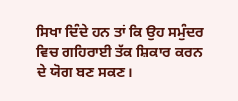ਸਿਖਾ ਦਿੰਦੇ ਹਨ ਤਾਂ ਕਿ ਉਹ ਸਮੁੰਦਰ ਵਿਚ ਗਹਿਰਾਈ ਤੱਕ ਸ਼ਿਕਾਰ ਕਰਨ ਦੇ ਯੋਗ ਬਣ ਸਕਣ।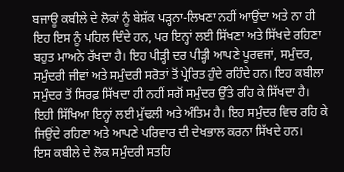ਬਜਾਊ ਕਬੀਲੇ ਦੇ ਲੋਕਾਂ ਨੂੰ ਬੇਸ਼ੱਕ ਪੜ੍ਹਨਾ-ਲਿਖਣਾ ਨਹੀਂ ਆਉਂਦਾ ਅਤੇ ਨਾ ਹੀ ਇਹ ਇਸ ਨੂੰ ਪਹਿਲ ਦਿੰਦੇ ਹਨ, ਪਰ ਇਨ੍ਹਾਂ ਲਈ ਸਿੱਖਣਾ ਅਤੇ ਸਿੱਖਦੇ ਰਹਿਣਾ ਬਹੁਤ ਮਾਅਨੇ ਰੱਖਦਾ ਹੈ। ਇਹ ਪੀੜ੍ਹੀ ਦਰ ਪੀੜ੍ਹੀ ਆਪਣੇ ਪੂਰਵਜਾਂ, ਸਮੁੰਦਰ, ਸਮੁੰਦਰੀ ਜੀਵਾਂ ਅਤੇ ਸਮੁੰਦਰੀ ਸਰੋਤਾਂ ਤੋਂ ਪ੍ਰੇਰਿਤ ਹੁੰਦੇ ਰਹਿੰਦੇ ਹਨ। ਇਹ ਕਬੀਲਾ ਸਮੁੰਦਰ ਤੋਂ ਸਿਰਫ਼ ਸਿੱਖਦਾ ਹੀ ਨਹੀਂ ਸਗੋਂ ਸਮੁੰਦਰ ਉੱਤੇ ਰਹਿ ਕੇ ਸਿੱਖਦਾ ਹੈ। ਇਹੀ ਸਿੱਖਿਆ ਇਨ੍ਹਾਂ ਲਈ ਮੁੱਢਲੀ ਅਤੇ ਅੰਤਿਮ ਹੈ। ਇਹ ਸਮੁੰਦਰ ਵਿਚ ਰਹਿ ਕੇ ਜਿਉਂਦੇ ਰਹਿਣਾ ਅਤੇ ਆਪਣੇ ਪਰਿਵਾਰ ਦੀ ਦੇਖਭਾਲ ਕਰਨਾ ਸਿੱਖਦੇ ਹਨ।
ਇਸ ਕਬੀਲੇ ਦੇ ਲੋਕ ਸਮੁੰਦਰੀ ਸਤਹਿ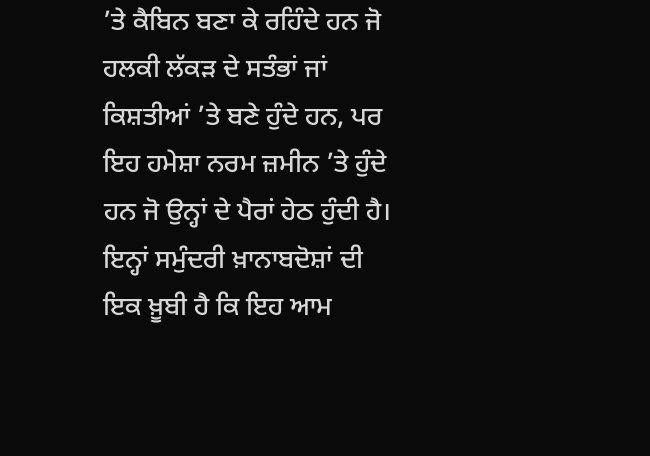’ਤੇ ਕੈਬਿਨ ਬਣਾ ਕੇ ਰਹਿੰਦੇ ਹਨ ਜੋ ਹਲਕੀ ਲੱਕੜ ਦੇ ਸਤੰਭਾਂ ਜਾਂ ਕਿਸ਼ਤੀਆਂ ’ਤੇ ਬਣੇ ਹੁੰਦੇ ਹਨ, ਪਰ ਇਹ ਹਮੇਸ਼ਾ ਨਰਮ ਜ਼ਮੀਨ ’ਤੇ ਹੁੰਦੇ ਹਨ ਜੋ ਉਨ੍ਹਾਂ ਦੇ ਪੈਰਾਂ ਹੇਠ ਹੁੰਦੀ ਹੈ।
ਇਨ੍ਹਾਂ ਸਮੁੰਦਰੀ ਖ਼ਾਨਾਬਦੋਸ਼ਾਂ ਦੀ ਇਕ ਖ਼ੂਬੀ ਹੈ ਕਿ ਇਹ ਆਮ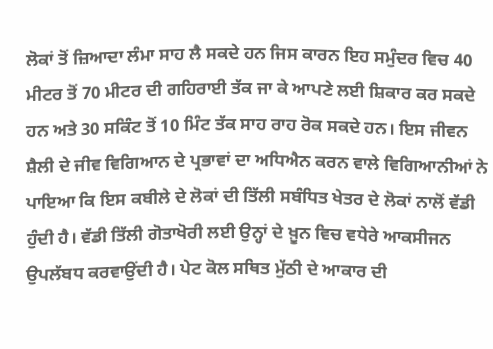ਲੋਕਾਂ ਤੋਂ ਜ਼ਿਆਦਾ ਲੰਮਾ ਸਾਹ ਲੈ ਸਕਦੇ ਹਨ ਜਿਸ ਕਾਰਨ ਇਹ ਸਮੁੰਦਰ ਵਿਚ 40 ਮੀਟਰ ਤੋਂ 70 ਮੀਟਰ ਦੀ ਗਹਿਰਾਈ ਤੱਕ ਜਾ ਕੇ ਆਪਣੇ ਲਈ ਸ਼ਿਕਾਰ ਕਰ ਸਕਦੇ ਹਨ ਅਤੇ 30 ਸਕਿੰਟ ਤੋਂ 10 ਮਿੰਟ ਤੱਕ ਸਾਹ ਰਾਹ ਰੋਕ ਸਕਦੇ ਹਨ। ਇਸ ਜੀਵਨ ਸ਼ੈਲੀ ਦੇ ਜੀਵ ਵਿਗਿਆਨ ਦੇ ਪ੍ਰਭਾਵਾਂ ਦਾ ਅਧਿਐਨ ਕਰਨ ਵਾਲੇ ਵਿਗਿਆਨੀਆਂ ਨੇ ਪਾਇਆ ਕਿ ਇਸ ਕਬੀਲੇ ਦੇ ਲੋਕਾਂ ਦੀ ਤਿੱਲੀ ਸਬੰਧਿਤ ਖੇਤਰ ਦੇ ਲੋਕਾਂ ਨਾਲੋਂ ਵੱਡੀ ਹੁੰਦੀ ਹੈ। ਵੱਡੀ ਤਿੱਲੀ ਗੋਤਾਖੋਰੀ ਲਈ ਉਨ੍ਹਾਂ ਦੇ ਖ਼ੂਨ ਵਿਚ ਵਧੇਰੇ ਆਕਸੀਜਨ ਉਪਲੱਬਧ ਕਰਵਾਉਂਦੀ ਹੈ। ਪੇਟ ਕੋਲ ਸਥਿਤ ਮੁੱਠੀ ਦੇ ਆਕਾਰ ਦੀ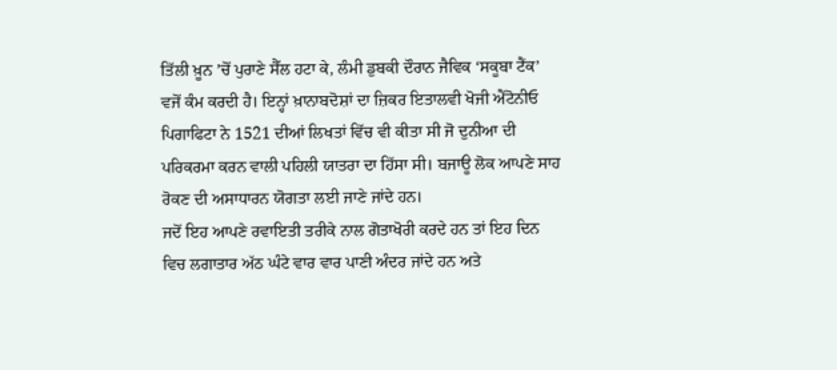ਤਿੱਲੀ ਖ਼ੂਨ ’ਚੋਂ ਪੁਰਾਣੇ ਸੈੱਲ ਹਟਾ ਕੇ, ਲੰਮੀ ਡੁਬਕੀ ਦੌਰਾਨ ਜੈਵਿਕ ‘ਸਕੂਬਾ ਟੈਂਕ’ ਵਜੋਂ ਕੰਮ ਕਰਦੀ ਹੈ। ਇਨ੍ਹਾਂ ਖ਼ਾਨਾਬਦੋਸ਼ਾਂ ਦਾ ਜ਼ਿਕਰ ਇਤਾਲਵੀ ਖੋਜੀ ਐਂਟੋਨੀਓ ਪਿਗਾਫਿਟਾ ਨੇ 1521 ਦੀਆਂ ਲਿਖਤਾਂ ਵਿੱਚ ਵੀ ਕੀਤਾ ਸੀ ਜੋ ਦੁਨੀਆ ਦੀ ਪਰਿਕਰਮਾ ਕਰਨ ਵਾਲੀ ਪਹਿਲੀ ਯਾਤਰਾ ਦਾ ਹਿੱਸਾ ਸੀ। ਬਜਾਊ ਲੋਕ ਆਪਣੇ ਸਾਹ ਰੋਕਣ ਦੀ ਅਸਾਧਾਰਨ ਯੋਗਤਾ ਲਈ ਜਾਣੇ ਜਾਂਦੇ ਹਨ।
ਜਦੋਂ ਇਹ ਆਪਣੇ ਰਵਾਇਤੀ ਤਰੀਕੇ ਨਾਲ ਗੋਤਾਖੋਰੀ ਕਰਦੇ ਹਨ ਤਾਂ ਇਹ ਦਿਨ ਵਿਚ ਲਗਾਤਾਰ ਅੱਠ ਘੰਟੇ ਵਾਰ ਵਾਰ ਪਾਣੀ ਅੰਦਰ ਜਾਂਦੇ ਹਨ ਅਤੇ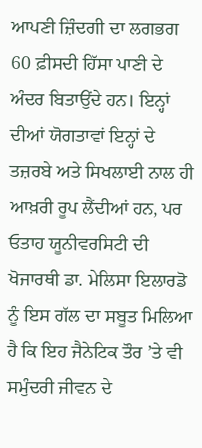ਆਪਣੀ ਜ਼ਿੰਦਗੀ ਦਾ ਲਗਭਗ 60 ਫ਼ੀਸਦੀ ਹਿੱਸਾ ਪਾਣੀ ਦੇ ਅੰਦਰ ਬਿਤਾਉਂਦੇ ਹਨ। ਇਨ੍ਹਾਂ ਦੀਆਂ ਯੋਗਤਾਵਾਂ ਇਨ੍ਹਾਂ ਦੇ ਤਜ਼ਰਬੇ ਅਤੇ ਸਿਖਲਾਈ ਨਾਲ ਹੀ ਆਖ਼ਰੀ ਰੂਪ ਲੈਂਦੀਆਂ ਹਨ, ਪਰ ਓਤਾਹ ਯੂਨੀਵਰਸਿਟੀ ਦੀ ਖੋਜਾਰਥੀ ਡਾ. ਮੇਲਿਸਾ ਇਲਾਰਡੋ ਨੂੰ ਇਸ ਗੱਲ ਦਾ ਸਬੂਤ ਮਿਲਿਆ ਹੈ ਕਿ ਇਹ ਜੈਨੇਟਿਕ ਤੌਰ ’ਤੇ ਵੀ ਸਮੁੰਦਰੀ ਜੀਵਨ ਦੇ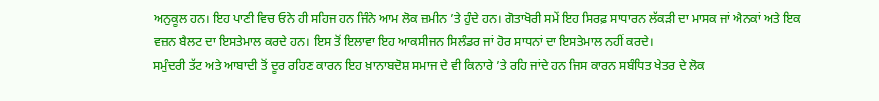ਅਨੁਕੂਲ ਹਨ। ਇਹ ਪਾਣੀ ਵਿਚ ਓਨੇ ਹੀ ਸਹਿਜ ਹਨ ਜਿੰਨੇ ਆਮ ਲੋਕ ਜ਼ਮੀਨ ’ਤੇ ਹੁੰਦੇ ਹਨ। ਗੋਤਾਖੋਰੀ ਸਮੇਂ ਇਹ ਸਿਰਫ਼ ਸਾਧਾਰਨ ਲੱਕੜੀ ਦਾ ਮਾਸਕ ਜਾਂ ਐਨਕਾਂ ਅਤੇ ਇਕ ਵਜ਼ਨ ਬੈਲਟ ਦਾ ਇਸਤੇਮਾਲ ਕਰਦੇ ਹਨ। ਇਸ ਤੋਂ ਇਲਾਵਾ ਇਹ ਆਕਸੀਜਨ ਸਿਲੰਡਰ ਜਾਂ ਹੋਰ ਸਾਧਨਾਂ ਦਾ ਇਸਤੇਮਾਲ ਨਹੀਂ ਕਰਦੇ।
ਸਮੁੰਦਰੀ ਤੱਟ ਅਤੇ ਆਬਾਦੀ ਤੋਂ ਦੂਰ ਰਹਿਣ ਕਾਰਨ ਇਹ ਖ਼ਾਨਾਬਦੋਸ਼ ਸਮਾਜ ਦੇ ਵੀ ਕਿਨਾਰੇ ’ਤੇ ਰਹਿ ਜਾਂਦੇ ਹਨ ਜਿਸ ਕਾਰਨ ਸਬੰਧਿਤ ਖੇਤਰ ਦੇ ਲੋਕ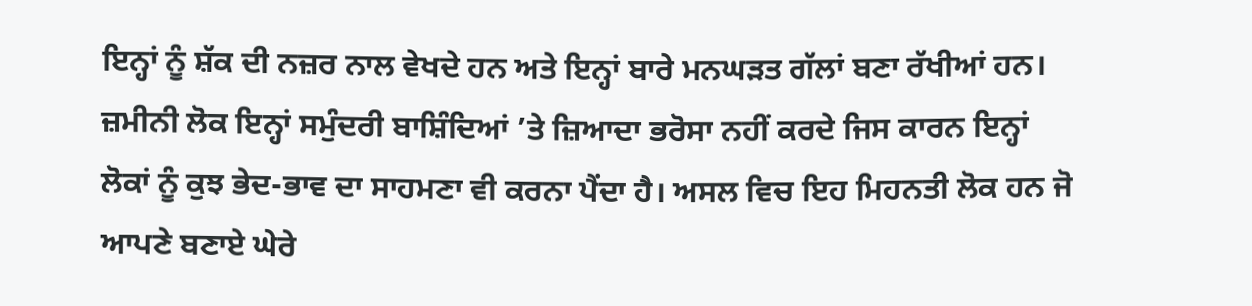ਇਨ੍ਹਾਂ ਨੂੰ ਸ਼ੱਕ ਦੀ ਨਜ਼ਰ ਨਾਲ ਵੇਖਦੇ ਹਨ ਅਤੇ ਇਨ੍ਹਾਂ ਬਾਰੇ ਮਨਘੜਤ ਗੱਲਾਂ ਬਣਾ ਰੱਖੀਆਂ ਹਨ। ਜ਼ਮੀਨੀ ਲੋਕ ਇਨ੍ਹਾਂ ਸਮੁੰਦਰੀ ਬਾਸ਼ਿੰਦਿਆਂ ’ਤੇ ਜ਼ਿਆਦਾ ਭਰੋਸਾ ਨਹੀਂ ਕਰਦੇ ਜਿਸ ਕਾਰਨ ਇਨ੍ਹਾਂ ਲੋਕਾਂ ਨੂੰ ਕੁਝ ਭੇਦ-ਭਾਵ ਦਾ ਸਾਹਮਣਾ ਵੀ ਕਰਨਾ ਪੈਂਦਾ ਹੈ। ਅਸਲ ਵਿਚ ਇਹ ਮਿਹਨਤੀ ਲੋਕ ਹਨ ਜੋ ਆਪਣੇ ਬਣਾਏ ਘੇਰੇ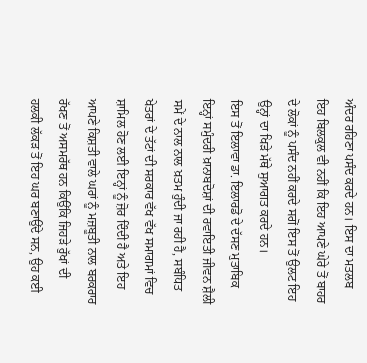ਅੰਦਰ ਰਹਿਣਾ ਪਸੰਦ ਕਰਦੇ ਹਨ। ਇਸ ਦਾ ਮਤਲਬ ਇਹ ਬਿਲਕੁਲ ਵੀ ਨਹੀਂ ਕਿ ਇਹ ਆਪਣੇ ਘੇਰੇ ਤੋਂ ਬਾਹਰ ਦੇ ਲੋਕਾਂ ਨੂੰ ਪਸੰਦ ਨਹੀਂ ਕਰਦੇ ਸਗੋਂ ਇਸ ਤੋਂ ਉਲਟ ਇਹ ਉਨ੍ਹਾਂ ਦਾ ਖਿੜੇ ਮੱਥੇ ਸੁਆਗਤ ਕਰਦੇ ਹਨ।
ਇਸ ਤੋਂ ਇਲਾਵਾ ਡਾ. ਇਲਾਰਡੋ ਦੇ ਦੱਸਣ ਮੁਤਾਬਿਕ ਇਨ੍ਹਾਂ ਸਮੁੰਦਰੀ ਖ਼ਾਨਾਬਦੋਸ਼ਾਂ ਦੀ ਰਵਾਇਤੀ ਜੀਵਨ ਸ਼ੈਲੀ ਸਮੇਂ ਦੇ ਨਾਲ ਨਾਲ ਖ਼ਤਮ ਹੁੰਦੀ ਜਾ ਰਹੀ ਹੈ, ਸਬੰਧਿਤ ਖੇਤਰਾਂ ਦੇ ਤੱਟਾਂ ਦੀ ਸਰਕਾਰ ਵੱਖ ਵੱਖ ਸਮਾਗਮਾਂ ਵਿਚ ਸ਼ਾਮਿਲ ਹੋਣ ਲਈ ਇਨ੍ਹਾਂ ਨੂੰ ਜ਼ੋਰ ਦਿੰਦੀ ਹੈ ਅਤੇ ਇਹ ਆਪਣੇ ਕਿਸ਼ਤੀ ਵਾਲੇ ਘਰਾਂ ਨੂੰ ਮਜ਼ਬੂਤੀ ਨਾਲ ਬਰਕਰਾਰ ਰੱਖਣ ਤੋਂ ਅਸਮਰੱਥ ਹਨ ਕਿਉਂਕਿ ਜਿਹੜੇ ਰੁੱਖਾਂ ਦੀ ਹਲਕੀ ਲੱਕੜ ਤੋਂ ਇਹ ਘਰ ਬਣਾਉਂਦੇ ਸਨ, ਉਹ ਕਈ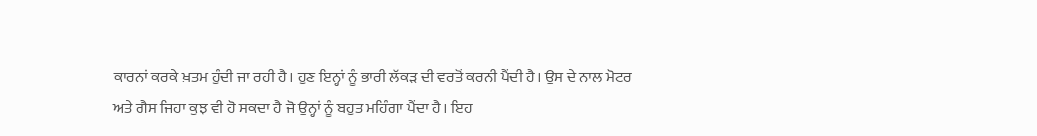ਕਾਰਨਾਂ ਕਰਕੇ ਖ਼ਤਮ ਹੁੰਦੀ ਜਾ ਰਹੀ ਹੈ। ਹੁਣ ਇਨ੍ਹਾਂ ਨੂੰ ਭਾਰੀ ਲੱਕੜ ਦੀ ਵਰਤੋਂ ਕਰਨੀ ਪੈਂਦੀ ਹੈ। ਉਸ ਦੇ ਨਾਲ ਮੋਟਰ ਅਤੇ ਗੈਸ ਜਿਹਾ ਕੁਝ ਵੀ ਹੋ ਸਕਦਾ ਹੈ ਜੋ ਉਨ੍ਹਾਂ ਨੂੰ ਬਹੁਤ ਮਹਿੰਗਾ ਪੈਂਦਾ ਹੈ। ਇਹ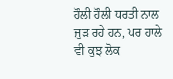ਹੌਲੀ ਹੌਲੀ ਧਰਤੀ ਨਾਲ ਜੁੜ ਰਹੇ ਹਨ, ਪਰ ਹਾਲੇ ਵੀ ਕੁਝ ਲੋਕ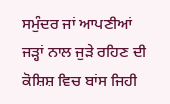ਸਮੁੰਦਰ ਜਾਂ ਆਪਣੀਆਂ ਜੜ੍ਹਾਂ ਨਾਲ ਜੁੜੇ ਰਹਿਣ ਦੀ ਕੋਸ਼ਿਸ਼ ਵਿਚ ਬਾਂਸ ਜਿਹੀ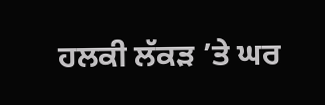ਹਲਕੀ ਲੱਕੜ ’ਤੇ ਘਰ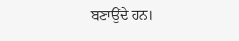ਬਣਾਉਂਦੇ ਹਨ।